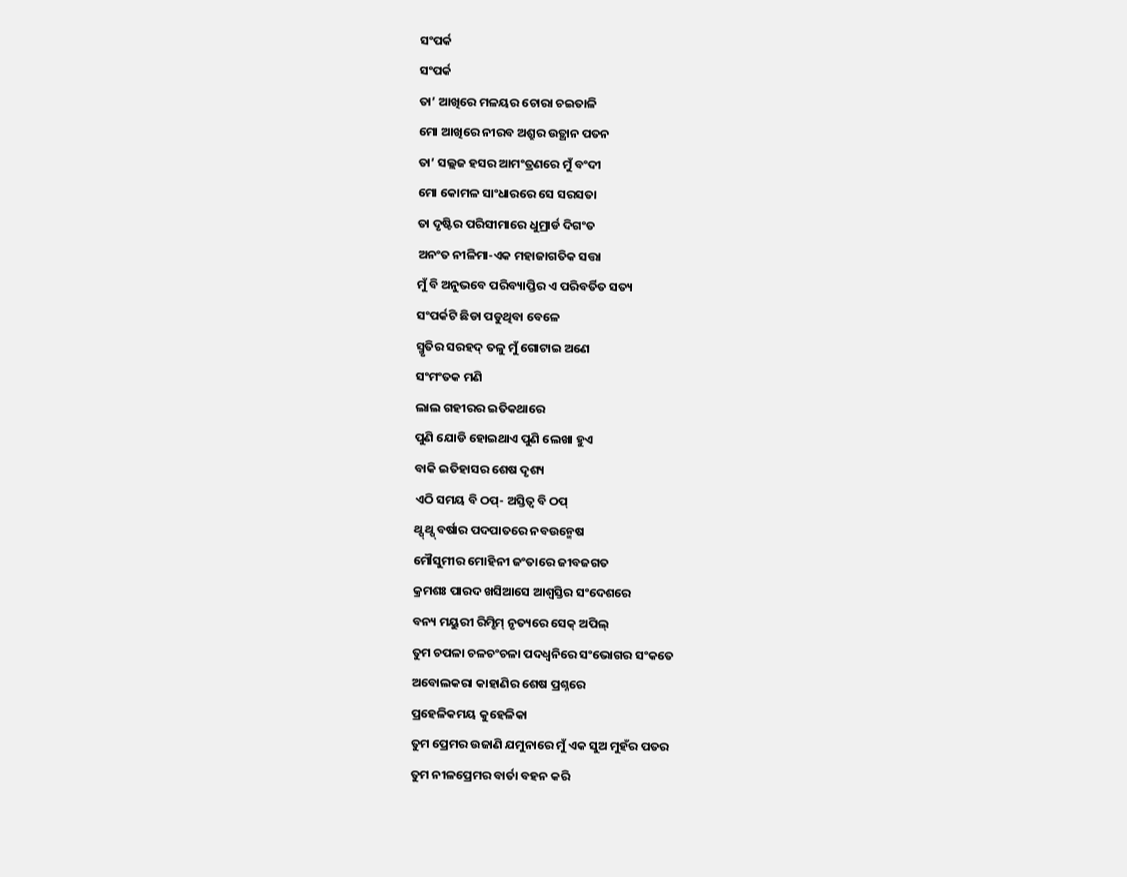ସଂପର୍କ
ସଂପର୍କ
ତା’ ଆଖିରେ ମଳୟର ଚୋରା ଚଇତାଳି
ମୋ ଆଖିରେ ନୀରବ ଅଶ୍ରୁର ଉତ୍ଥାନ ପତନ
ତା’ ସଲ୍ଲଜ ହସର ଆମଂତ୍ରଣରେ ମୁଁ ବଂଦୀ
ମୋ କୋମଳ ସାଂଧାରରେ ସେ ସରସତା
ତା ଦୃଷ୍ଟିର ପରିସୀମାରେ ଧୁମ୍ରାର୍ଡ ଦିଗଂତ
ଅନଂତ ନୀଳିମା-ଏକ ମହାଜାଗତିକ ସତ୍ତା
ମୁଁ ବି ଅନୁଭବେ ପରିବ୍ୟାପ୍ତିର ଏ ପରିବର୍ତିତ ସତ୍ୟ
ସଂପର୍କଟି ଛିଡା ପଡୁଥିବା ବେଳେ
ସ୍ମୃତିର ସରହଦ୍ ତଳୁ ମୁଁ ଗୋଟାଇ ଅଣେ
ସଂମଂତକ ମଣି
ଲାଲ ଗହୀରର ଇତିକଥାରେ
ପୁଣି ଯୋଡି ହୋଇଥାଏ ପୁଣି ଲେଖା ହୁଏ
ବାକି ଇତିହାସର ଶେଷ ଦୃଶ୍ୟ
ଏଠି ସମୟ ବି ଠପ୍- ଅସ୍ତିତ୍ଵ ବି ଠପ୍
ଥ୍ପ୍ ଥ୍ପ୍ ବର୍ଷାର ପଦପାତରେ ନବଉନ୍ମେଷ
ମୌସୁମୀର ମୋହିନୀ ଜଂତାରେ ଜୀବଜଗତ
କ୍ରମଶଃ ପାରଦ ଖସିଆସେ ଆଶ୍ବସ୍ତିର ସଂଦେଶରେ
ବନ୍ୟ ମୟୁରୀ ରିମ୍ଝିମ୍ ନୃତ୍ୟରେ ସେକ୍ ଅପିଲ୍
ତୁମ ଚପଳା ଚଳଚଂଚଳା ପଦଧ୍ଵନିରେ ସଂଭୋଗର ସଂକତେ
ଅବୋଲକରା କାହାଣିର ଶେଷ ପ୍ରଶ୍ନରେ
ପ୍ରହେଳିକମୟ କୁହେଳିକା
ତୁମ ପ୍ରେମର ଉଜାଣି ଯମୁନାରେ ମୁଁ ଏକ ସୁଅ ମୁହଁର ପତର
ତୁମ ନୀଳପ୍ରେମର ବାର୍ତା ବହନ କରି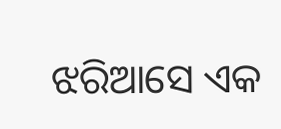ଝରିଆସେ ଏକ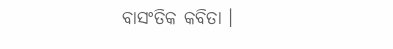ବାସଂତିକ କବିତା ।